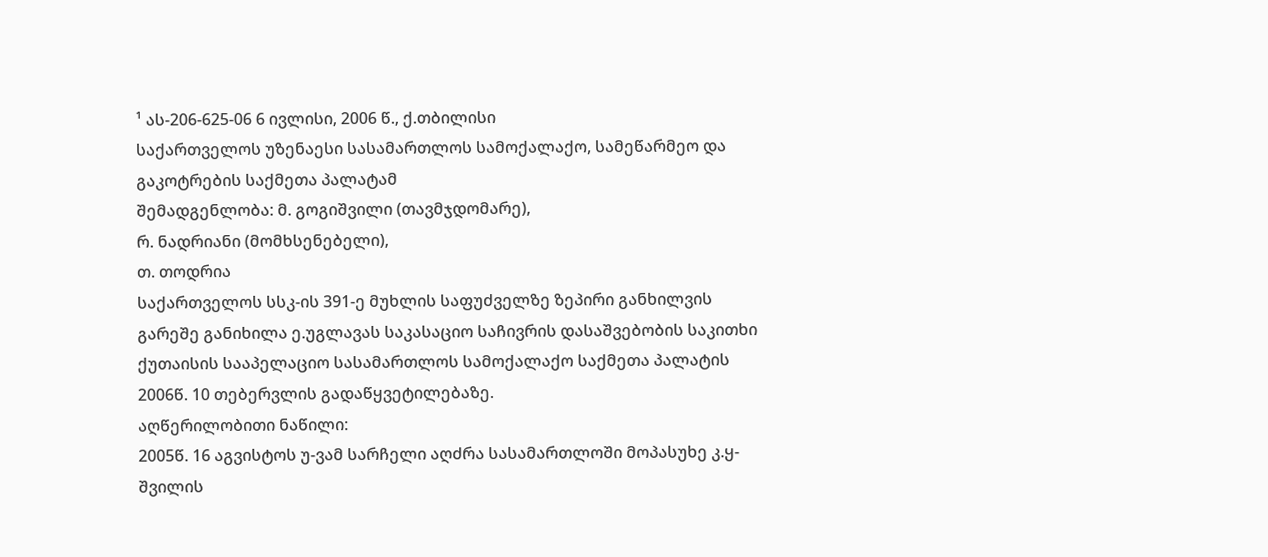¹ ას-206-625-06 6 ივლისი, 2006 წ., ქ.თბილისი
საქართველოს უზენაესი სასამართლოს სამოქალაქო, სამეწარმეო და გაკოტრების საქმეთა პალატამ
შემადგენლობა: მ. გოგიშვილი (თავმჯდომარე),
რ. ნადრიანი (მომხსენებელი),
თ. თოდრია
საქართველოს სსკ-ის 391-ე მუხლის საფუძველზე ზეპირი განხილვის გარეშე განიხილა ე.უგლავას საკასაციო საჩივრის დასაშვებობის საკითხი ქუთაისის სააპელაციო სასამართლოს სამოქალაქო საქმეთა პალატის 2006წ. 10 თებერვლის გადაწყვეტილებაზე.
აღწერილობითი ნაწილი:
2005წ. 16 აგვისტოს უ-ვამ სარჩელი აღძრა სასამართლოში მოპასუხე კ.ყ-შვილის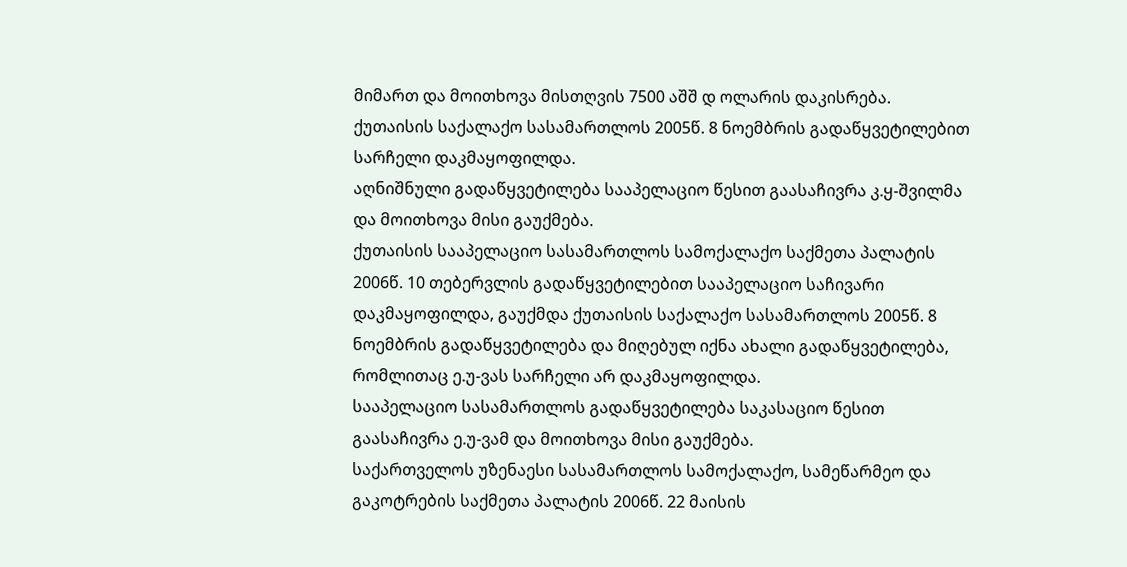მიმართ და მოითხოვა მისთღვის 7500 აშშ დ ოლარის დაკისრება.
ქუთაისის საქალაქო სასამართლოს 2005წ. 8 ნოემბრის გადაწყვეტილებით სარჩელი დაკმაყოფილდა.
აღნიშნული გადაწყვეტილება სააპელაციო წესით გაასაჩივრა კ.ყ-შვილმა და მოითხოვა მისი გაუქმება.
ქუთაისის სააპელაციო სასამართლოს სამოქალაქო საქმეთა პალატის 2006წ. 10 თებერვლის გადაწყვეტილებით სააპელაციო საჩივარი დაკმაყოფილდა, გაუქმდა ქუთაისის საქალაქო სასამართლოს 2005წ. 8 ნოემბრის გადაწყვეტილება და მიღებულ იქნა ახალი გადაწყვეტილება, რომლითაც ე.უ-ვას სარჩელი არ დაკმაყოფილდა.
სააპელაციო სასამართლოს გადაწყვეტილება საკასაციო წესით გაასაჩივრა ე.უ-ვამ და მოითხოვა მისი გაუქმება.
საქართველოს უზენაესი სასამართლოს სამოქალაქო, სამეწარმეო და გაკოტრების საქმეთა პალატის 2006წ. 22 მაისის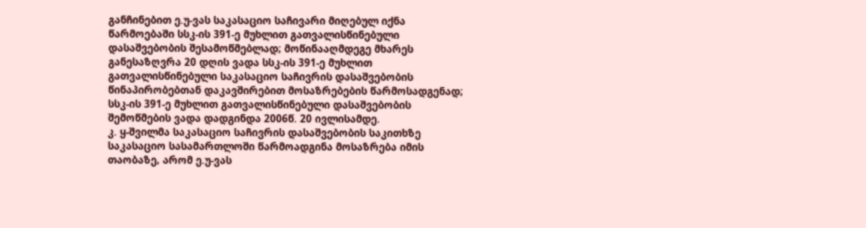განჩინებით ე.უ-ვას საკასაციო საჩივარი მიღებულ იქნა წარმოებაში სსკ-ის 391-ე მუხლით გათვალისწინებული დასაშვებობის შესამოწმებლად; მოწინააღმდეგე მხარეს განესაზღვრა 20 დღის ვადა სსკ-ის 391-ე მუხლით გათვალისწინებული საკასაციო საჩივრის დასაშვებობის წინაპირობებთან დაკავშირებით მოსაზრებების წარმოსადგენად; სსკ-ის 391-ე მუხლით გათვალისწინებული დასაშვებობის შემოწმების ვადა დადგინდა 2006წ. 20 ივლისამდე.
კ. ყ-შვილმა საკასაციო საჩივრის დასაშვებობის საკითხზე საკასაციო სასამართლოში წარმოადგინა მოსაზრება იმის თაობაზე, არომ ე.უ-ვას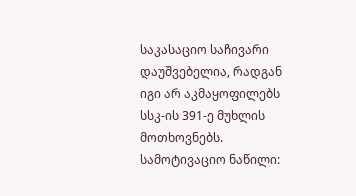საკასაციო საჩივარი დაუშვებელია, რადგან იგი არ აკმაყოფილებს სსკ-ის 391-ე მუხლის მოთხოვნებს.
სამოტივაციო ნაწილი: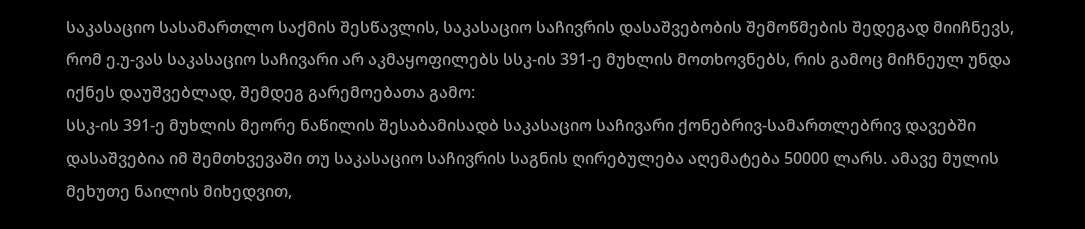საკასაციო სასამართლო საქმის შესწავლის, საკასაციო საჩივრის დასაშვებობის შემოწმების შედეგად მიიჩნევს, რომ ე.უ-ვას საკასაციო საჩივარი არ აკმაყოფილებს სსკ-ის 391-ე მუხლის მოთხოვნებს, რის გამოც მიჩნეულ უნდა იქნეს დაუშვებლად, შემდეგ გარემოებათა გამო:
სსკ-ის 391-ე მუხლის მეორე ნაწილის შესაბამისადბ საკასაციო საჩივარი ქონებრივ-სამართლებრივ დავებში დასაშვებია იმ შემთხვევაში თუ საკასაციო საჩივრის საგნის ღირებულება აღემატება 50000 ლარს. ამავე მულის მეხუთე ნაილის მიხედვით,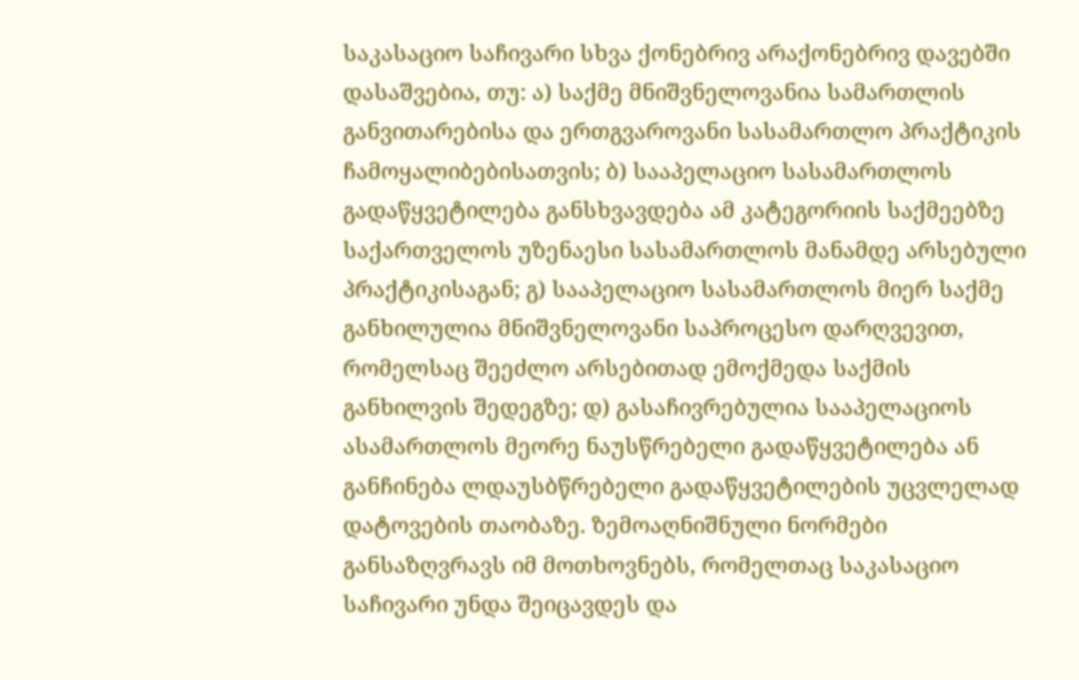საკასაციო საჩივარი სხვა ქონებრივ არაქონებრივ დავებში დასაშვებია, თუ: ა) საქმე მნიშვნელოვანია სამართლის განვითარებისა და ერთგვაროვანი სასამართლო პრაქტიკის ჩამოყალიბებისათვის; ბ) სააპელაციო სასამართლოს გადაწყვეტილება განსხვავდება ამ კატეგორიის საქმეებზე საქართველოს უზენაესი სასამართლოს მანამდე არსებული პრაქტიკისაგან; გ) სააპელაციო სასამართლოს მიერ საქმე განხილულია მნიშვნელოვანი საპროცესო დარღვევით, რომელსაც შეეძლო არსებითად ემოქმედა საქმის განხილვის შედეგზე; დ) გასაჩივრებულია სააპელაციოს ასამართლოს მეორე ნაუსწრებელი გადაწყვეტილება ან განჩინება ლდაუსბწრებელი გადაწყვეტილების უცვლელად დატოვების თაობაზე. ზემოაღნიშნული ნორმები განსაზღვრავს იმ მოთხოვნებს, რომელთაც საკასაციო საჩივარი უნდა შეიცავდეს და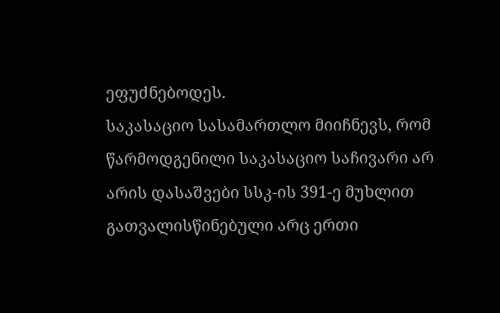ეფუძნებოდეს.
საკასაციო სასამართლო მიიჩნევს, რომ წარმოდგენილი საკასაციო საჩივარი არ არის დასაშვები სსკ-ის 391-ე მუხლით გათვალისწინებული არც ერთი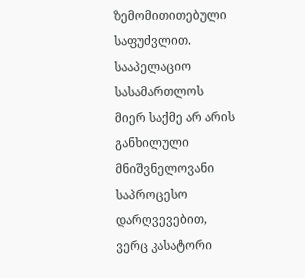ზემომითითებული საფუძვლით.
სააპელაციო სასამართლოს მიერ საქმე არ არის განხილული მნიშვნელოვანი საპროცესო დარღვევებით, ვერც კასატორი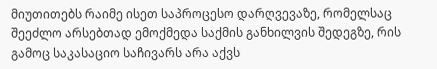მიუთითებს რაიმე ისეთ საპროცესო დარღვევაზე, რომელსაც შეეძლო არსებთად ემოქმედა საქმის განხილვის შედეგზე, რის გამოც საკასაციო საჩივარს არა აქვს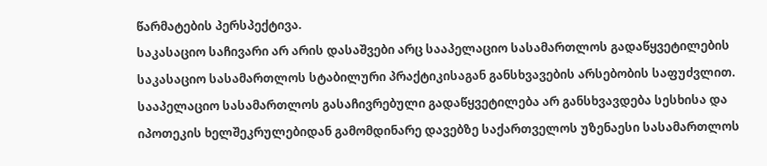წარმატების პერსპექტივა.
საკასაციო საჩივარი არ არის დასაშვები არც სააპელაციო სასამართლოს გადაწყვეტილების საკასაციო სასამართლოს სტაბილური პრაქტიკისაგან განსხვავების არსებობის საფუძვლით. სააპელაციო სასამართლოს გასაჩივრებული გადაწყვეტილება არ განსხვავდება სესხისა და იპოთეკის ხელშეკრულებიდან გამომდინარე დავებზე საქართველოს უზენაესი სასამართლოს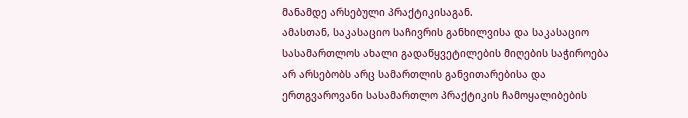მანამდე არსებული პრაქტიკისაგან.
ამასთან, საკასაციო საჩივრის განხილვისა და საკასაციო სასამართლოს ახალი გადაწყვეტილების მიღების საჭიროება არ არსებობს არც სამართლის განვითარებისა და ერთგვაროვანი სასამართლო პრაქტიკის ჩამოყალიბების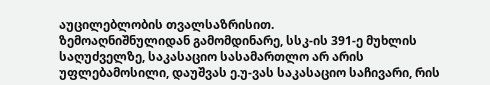აუცილებლობის თვალსაზრისით.
ზემოაღნიშნულიდან გამომდინარე, სსკ-ის 391-ე მუხლის საღუძველზე, საკასაციო სასამართლო არ არის უფლებამოსილი, დაუშვას ე.უ-ვას საკასაციო საჩივარი, რის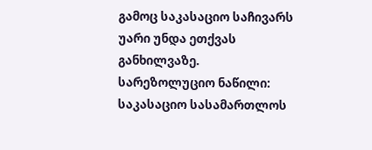გამოც საკასაციო საჩივარს უარი უნდა ეთქვას განხილვაზე.
სარეზოლუციო ნაწილი:
საკასაციო სასამართლოს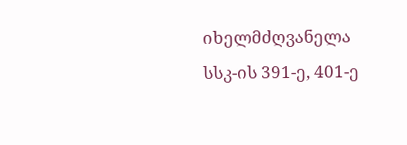იხელმძღვანელა სსკ-ის 391-ე, 401-ე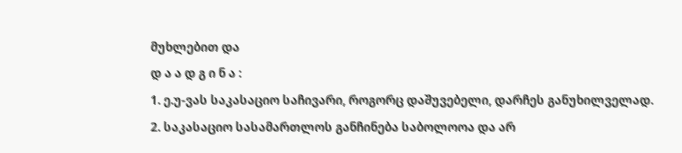მუხლებით და
დ ა ა დ გ ი ნ ა :
1. ე.უ-ვას საკასაციო საჩივარი, როგორც დაშუვებელი, დარჩეს განუხილველად.
2. საკასაციო სასამართლოს განჩინება საბოლოოა და არ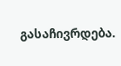გასაჩივრდება.